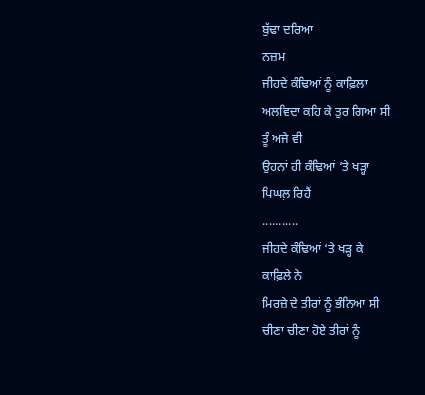ਬੁੱਢਾ ਦਰਿਆ
ਨਜ਼ਮ
ਜੀਹਦੇ ਕੰਢਿਆਂ ਨੂੰ ਕਾਫ਼ਿਲਾ
ਅਲਵਿਦਾ ਕਹਿ ਕੇ ਤੁਰ ਗਿਆ ਸੀ
ਤੂੰ ਅਜੇ ਵੀ
ਉਹਨਾਂ ਹੀ ਕੰਢਿਆਂ ‘ਤੇ ਖੜ੍ਹਾ
ਪਿਘਲ਼ ਰਿਹੈਂ
...........
ਜੀਹਦੇ ਕੰਢਿਆਂ ‘ਤੇ ਖੜ੍ਹ ਕੇ
ਕਾਫ਼ਿਲੇ ਨੇ
ਮਿਰਜ਼ੇ ਦੇ ਤੀਰਾਂ ਨੂੰ ਭੰਨਿਆ ਸੀ
ਚੀਣਾ ਚੀਣਾ ਹੋਏ ਤੀਰਾਂ ਨੂੰ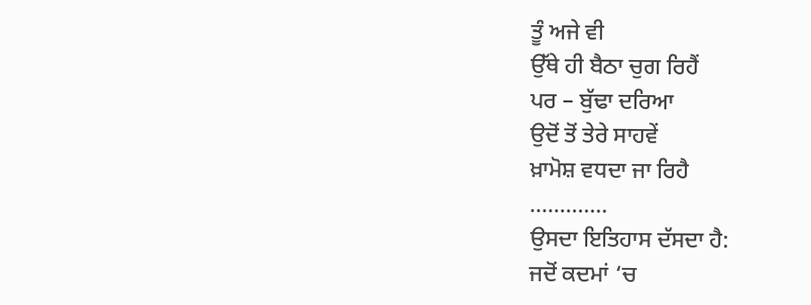ਤੂੰ ਅਜੇ ਵੀ
ਉੱਥੇ ਹੀ ਬੈਠਾ ਚੁਗ ਰਿਹੈਂ
ਪਰ – ਬੁੱਢਾ ਦਰਿਆ
ਉਦੋਂ ਤੋਂ ਤੇਰੇ ਸਾਹਵੇਂ
ਖ਼ਾਮੋਸ਼ ਵਧਦਾ ਜਾ ਰਿਹੈ
.............
ਉਸਦਾ ਇਤਿਹਾਸ ਦੱਸਦਾ ਹੈ:
ਜਦੋਂ ਕਦਮਾਂ ‘ਚ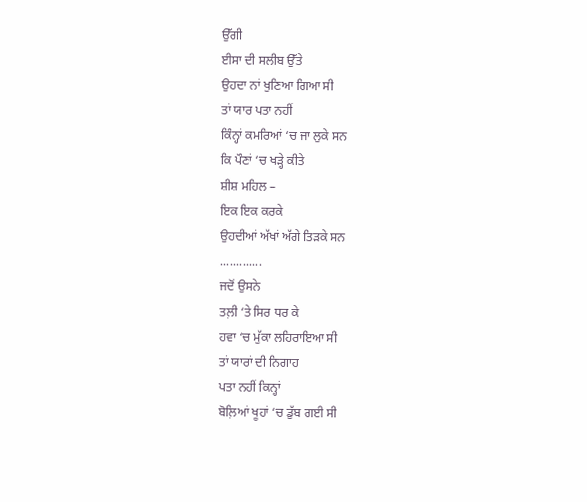ਉੱਗੀ
ਈਸਾ ਦੀ ਸਲੀਬ ਉੱਤੇ
ਉਹਦਾ ਨਾਂ ਖੁਣਿਆ ਗਿਆ ਸੀ
ਤਾਂ ਯਾਰ ਪਤਾ ਨਹੀਂ
ਕਿੰਨ੍ਹਾਂ ਕਮਰਿਆਂ ‘ਚ ਜਾ ਲੁਕੇ ਸਨ
ਕਿ ਪੌਣਾਂ ‘ਚ ਖੜ੍ਹੇ ਕੀਤੇ
ਸ਼ੀਸ਼ ਮਹਿਲ –
ਇਕ ਇਕ ਕਰਕੇ
ਉਹਦੀਆਂ ਅੱਖਾਂ ਅੱਗੇ ਤਿੜਕੇ ਸਨ
.............
ਜਦੋਂ ਉਸਨੇ
ਤਲ਼ੀ ‘ਤੇ ਸਿਰ ਧਰ ਕੇ
ਹਵਾ ‘ਚ ਮੁੱਕਾ ਲਹਿਰਾਇਆ ਸੀ
ਤਾਂ ਯਾਰਾਂ ਦੀ ਨਿਗਾਹ
ਪਤਾ ਨਹੀਂ ਕਿਨ੍ਹਾਂ
ਬੋਲ਼ਿਆਂ ਖੂਹਾਂ ‘ਚ ਡੁੱਬ ਗਈ ਸੀ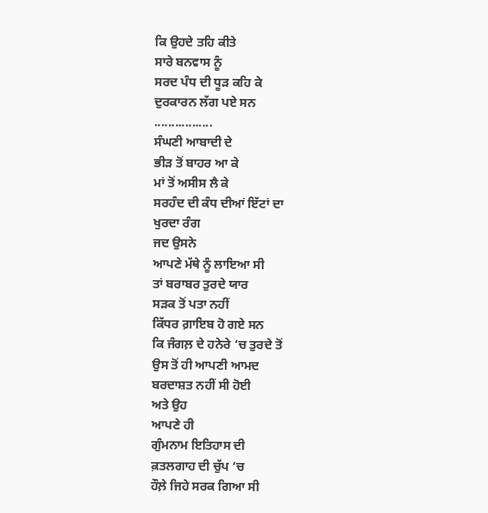ਕਿ ਉਹਦੇ ਤਹਿ ਕੀਤੇ
ਸਾਰੇ ਬਨਵਾਸ ਨੂੰ
ਸਰਦ ਪੰਧ ਦੀ ਧੂੜ ਕਹਿ ਕੇ
ਦੁਰਕਾਰਨ ਲੱਗ ਪਏ ਸਨ
.................
ਸੰਘਣੀ ਆਬਾਦੀ ਦੇ
ਭੀੜ ਤੋਂ ਬਾਹਰ ਆ ਕੇ
ਮਾਂ ਤੋਂ ਅਸੀਸ ਲੈ ਕੇ
ਸਰਹੰਦ ਦੀ ਕੰਧ ਦੀਆਂ ਇੱਟਾਂ ਦਾ
ਖੁਰਦਾ ਰੰਗ
ਜਦ ਉਸਨੇ
ਆਪਣੇ ਮੱਥੇ ਨੂੰ ਲਾਇਆ ਸੀ
ਤਾਂ ਬਰਾਬਰ ਤੁਰਦੇ ਯਾਰ
ਸੜਕ ਤੋਂ ਪਤਾ ਨਹੀਂ
ਕਿੱਧਰ ਗ਼ਾਇਬ ਹੋ ਗਏ ਸਨ
ਕਿ ਜੰਗਲ਼ ਦੇ ਹਨੇਰੇ ‘ਚ ਤੁਰਦੇ ਤੋਂ
ਉਸ ਤੋਂ ਹੀ ਆਪਣੀ ਆਮਦ
ਬਰਦਾਸ਼ਤ ਨਹੀਂ ਸੀ ਹੋਈ
ਅਤੇ ਉਹ
ਆਪਣੇ ਹੀ
ਗੁੰਮਨਾਮ ਇਤਿਹਾਸ ਦੀ
ਕ਼ਤਲਗਾਹ ਦੀ ਚੁੱਪ ‘ਚ
ਹੌਲ਼ੇ ਜਿਹੇ ਸਰਕ ਗਿਆ ਸੀ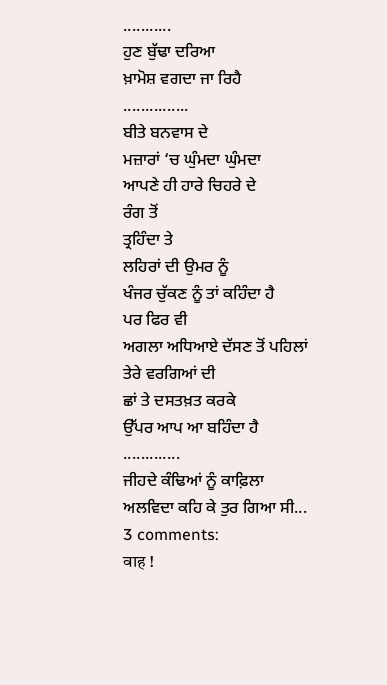...........
ਹੁਣ ਬੁੱਢਾ ਦਰਿਆ
ਖ਼ਾਮੋਸ਼ ਵਗਦਾ ਜਾ ਰਿਹੈ
...............
ਬੀਤੇ ਬਨਵਾਸ ਦੇ
ਮਜ਼ਾਰਾਂ ‘ਚ ਘੁੰਮਦਾ ਘੁੰਮਦਾ
ਆਪਣੇ ਹੀ ਹਾਰੇ ਚਿਹਰੇ ਦੇ
ਰੰਗ ਤੋਂ
ਤ੍ਰਹਿੰਦਾ ਤੇ
ਲਹਿਰਾਂ ਦੀ ਉਮਰ ਨੂੰ
ਖੰਜਰ ਚੁੱਕਣ ਨੂੰ ਤਾਂ ਕਹਿੰਦਾ ਹੈ
ਪਰ ਫਿਰ ਵੀ
ਅਗਲਾ ਅਧਿਆਏ ਦੱਸਣ ਤੋਂ ਪਹਿਲਾਂ
ਤੇਰੇ ਵਰਗਿਆਂ ਦੀ
ਛਾਂ ਤੇ ਦਸਤਖ਼ਤ ਕਰਕੇ
ਉੱਪਰ ਆਪ ਆ ਬਹਿੰਦਾ ਹੈ
.............
ਜੀਹਦੇ ਕੰਢਿਆਂ ਨੂੰ ਕਾਫ਼ਿਲਾ
ਅਲਵਿਦਾ ਕਹਿ ਕੇ ਤੁਰ ਗਿਆ ਸੀ...
3 comments:
वाह !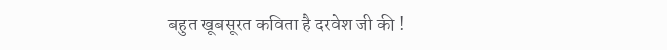बहुत खूबसूरत कविता है दरवेश जी की !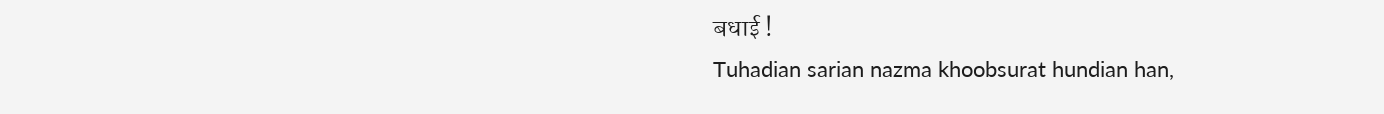बधाई !
Tuhadian sarian nazma khoobsurat hundian han,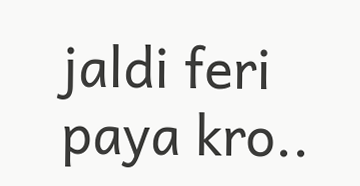jaldi feri paya kro..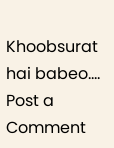Khoobsurat hai babeo....
Post a Comment